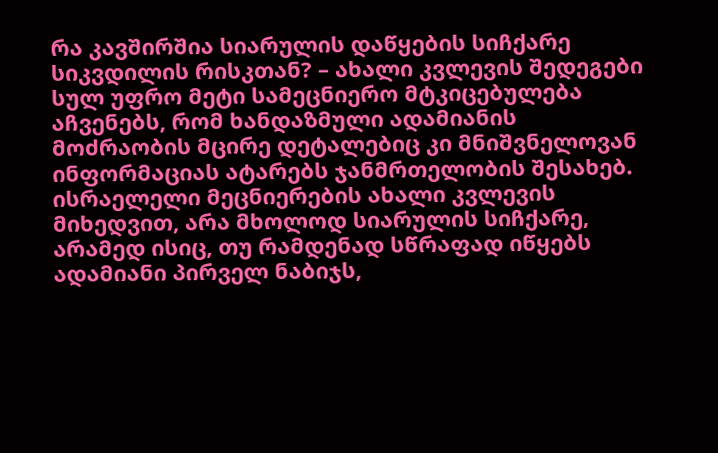რა კავშირშია სიარულის დაწყების სიჩქარე სიკვდილის რისკთან? – ახალი კვლევის შედეგები
სულ უფრო მეტი სამეცნიერო მტკიცებულება აჩვენებს, რომ ხანდაზმული ადამიანის მოძრაობის მცირე დეტალებიც კი მნიშვნელოვან ინფორმაციას ატარებს ჯანმრთელობის შესახებ. ისრაელელი მეცნიერების ახალი კვლევის მიხედვით, არა მხოლოდ სიარულის სიჩქარე, არამედ ისიც, თუ რამდენად სწრაფად იწყებს ადამიანი პირველ ნაბიჯს,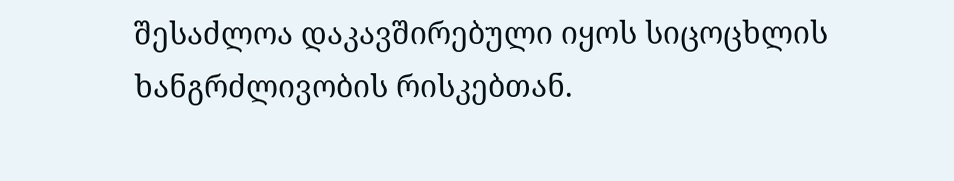შესაძლოა დაკავშირებული იყოს სიცოცხლის ხანგრძლივობის რისკებთან.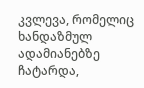კვლევა, რომელიც ხანდაზმულ ადამიანებზე ჩატარდა,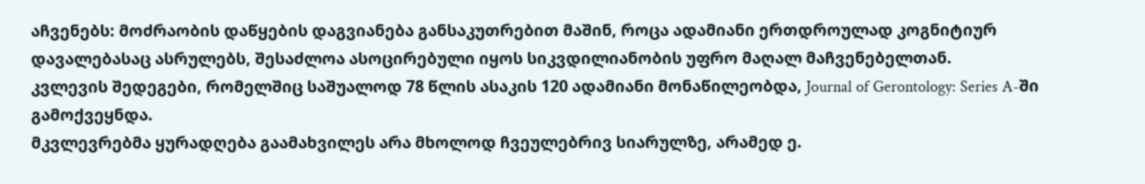აჩვენებს: მოძრაობის დაწყების დაგვიანება განსაკუთრებით მაშინ, როცა ადამიანი ერთდროულად კოგნიტიურ დავალებასაც ასრულებს, შესაძლოა ასოცირებული იყოს სიკვდილიანობის უფრო მაღალ მაჩვენებელთან.
კვლევის შედეგები, რომელშიც საშუალოდ 78 წლის ასაკის 120 ადამიანი მონაწილეობდა, Journal of Gerontology: Series A-ში გამოქვეყნდა.
მკვლევრებმა ყურადღება გაამახვილეს არა მხოლოდ ჩვეულებრივ სიარულზე, არამედ ე.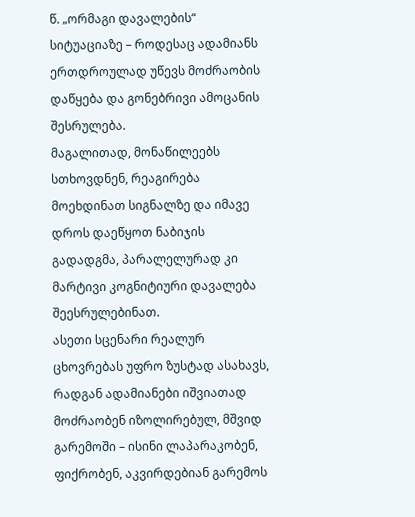წ. „ორმაგი დავალების“ სიტუაციაზე – როდესაც ადამიანს ერთდროულად უწევს მოძრაობის დაწყება და გონებრივი ამოცანის შესრულება.
მაგალითად, მონაწილეებს სთხოვდნენ, რეაგირება მოეხდინათ სიგნალზე და იმავე დროს დაეწყოთ ნაბიჯის გადადგმა, პარალელურად კი მარტივი კოგნიტიური დავალება შეესრულებინათ.
ასეთი სცენარი რეალურ ცხოვრებას უფრო ზუსტად ასახავს, რადგან ადამიანები იშვიათად მოძრაობენ იზოლირებულ, მშვიდ გარემოში – ისინი ლაპარაკობენ, ფიქრობენ, აკვირდებიან გარემოს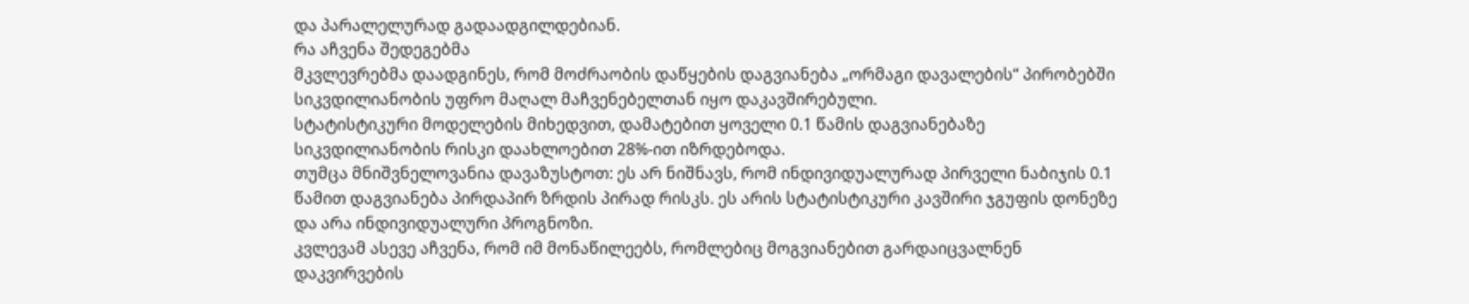და პარალელურად გადაადგილდებიან.
რა აჩვენა შედეგებმა
მკვლევრებმა დაადგინეს, რომ მოძრაობის დაწყების დაგვიანება „ორმაგი დავალების“ პირობებში სიკვდილიანობის უფრო მაღალ მაჩვენებელთან იყო დაკავშირებული.
სტატისტიკური მოდელების მიხედვით, დამატებით ყოველი 0.1 წამის დაგვიანებაზე სიკვდილიანობის რისკი დაახლოებით 28%-ით იზრდებოდა.
თუმცა მნიშვნელოვანია დავაზუსტოთ: ეს არ ნიშნავს, რომ ინდივიდუალურად პირველი ნაბიჯის 0.1 წამით დაგვიანება პირდაპირ ზრდის პირად რისკს. ეს არის სტატისტიკური კავშირი ჯგუფის დონეზე და არა ინდივიდუალური პროგნოზი.
კვლევამ ასევე აჩვენა, რომ იმ მონაწილეებს, რომლებიც მოგვიანებით გარდაიცვალნენ დაკვირვების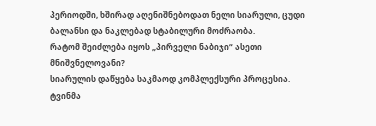პერიოდში, ხშირად აღენიშნებოდათ ნელი სიარული, ცუდი ბალანსი და ნაკლებად სტაბილური მოძრაობა.
რატომ შეიძლება იყოს „პირველი ნაბიჯი“ ასეთი მნიშვნელოვანი?
სიარულის დაწყება საკმაოდ კომპლექსური პროცესია. ტვინმა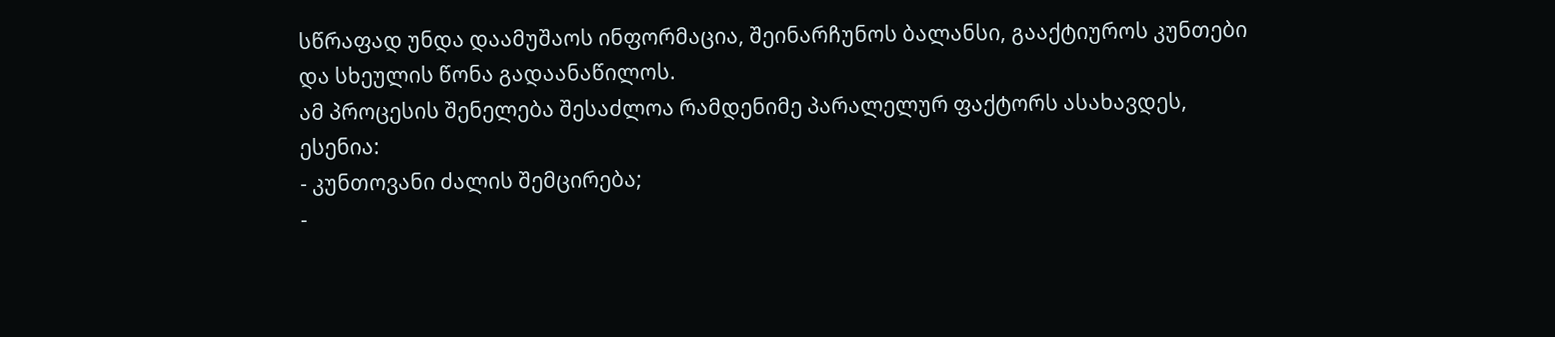სწრაფად უნდა დაამუშაოს ინფორმაცია, შეინარჩუნოს ბალანსი, გააქტიუროს კუნთები და სხეულის წონა გადაანაწილოს.
ამ პროცესის შენელება შესაძლოა რამდენიმე პარალელურ ფაქტორს ასახავდეს, ესენია:
- კუნთოვანი ძალის შემცირება;
-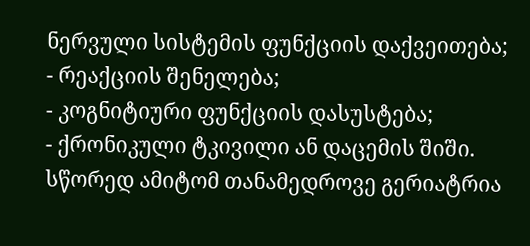ნერვული სისტემის ფუნქციის დაქვეითება;
- რეაქციის შენელება;
- კოგნიტიური ფუნქციის დასუსტება;
- ქრონიკული ტკივილი ან დაცემის შიში.
სწორედ ამიტომ თანამედროვე გერიატრია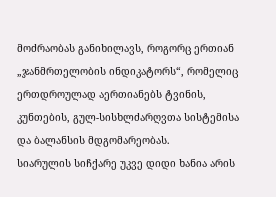მოძრაობას განიხილავს, როგორც ერთიან „ჯანმრთელობის ინდიკატორს“, რომელიც ერთდროულად აერთიანებს ტვინის, კუნთების, გულ-სისხლძარღვთა სისტემისა და ბალანსის მდგომარეობას.
სიარულის სიჩქარე უკვე დიდი ხანია არის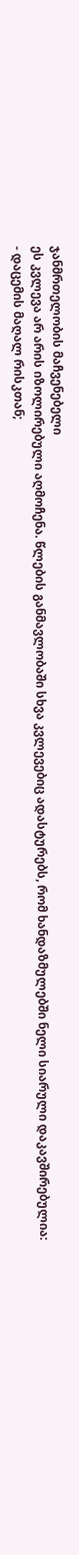ჯანმრთელობის მაჩვენებელი
ეს კვლევა არ არის იზოლირებული აღმოჩენა. წლების განმავლობაში სხვა კვლევებიც ადასტურებს, რომ ხანდაზმულებში ნელი სიარული დაკავშირებულია:
- დაცემის მაღალ რისკთან;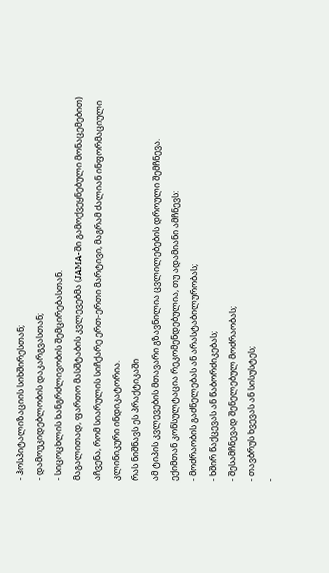- ჰოსპიტალიზაციის სიხშირესთან;
- დამოუკიდებლობის დაკარგვასთან;
- სიცოცხლის ხანგრძლივობის შემცირებასთან.
მაგალითად, ფართო მასშტაბის კვლევებმა (JAMA-ში გამოქვეყნებული მონაცემებით) აჩვენა, რომ სიარულის სიჩქარე ერთ-ერთი მარტივი, მაგრამ ძალიან ინფორმაციული კლინიკური ინდიკატორია.
რას ნიშნავს ეს პრაქტიკაში
ამ ტიპის კვლევების მთავარი გზავნილია ცვლილებების დროული შემჩნევა.
ექიმთან კონსულტაცია რეკომენდებულია, თუ ადამიანი ამჩნევს:
- მოძრაობის გაძნელებას ან არასტაბილურობას;
- ხშირ წაქცევას ან წაბორძიკებას;
- შესამჩნევად შენელებულ მოძრაობას;
- თავბრუს ხვევას ან სისუსტეს;
-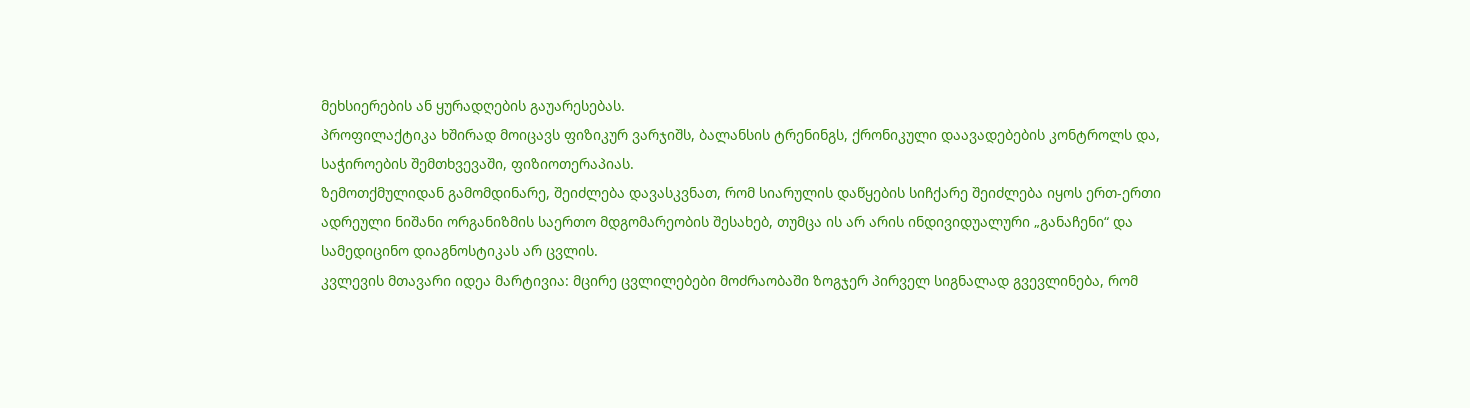მეხსიერების ან ყურადღების გაუარესებას.
პროფილაქტიკა ხშირად მოიცავს ფიზიკურ ვარჯიშს, ბალანსის ტრენინგს, ქრონიკული დაავადებების კონტროლს და, საჭიროების შემთხვევაში, ფიზიოთერაპიას.
ზემოთქმულიდან გამომდინარე, შეიძლება დავასკვნათ, რომ სიარულის დაწყების სიჩქარე შეიძლება იყოს ერთ-ერთი ადრეული ნიშანი ორგანიზმის საერთო მდგომარეობის შესახებ, თუმცა ის არ არის ინდივიდუალური „განაჩენი“ და სამედიცინო დიაგნოსტიკას არ ცვლის.
კვლევის მთავარი იდეა მარტივია: მცირე ცვლილებები მოძრაობაში ზოგჯერ პირველ სიგნალად გვევლინება, რომ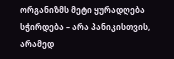ორგანიზმს მეტი ყურადღება სჭირდება – არა პანიკისთვის, არამედ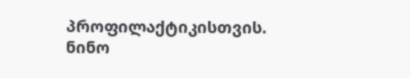პროფილაქტიკისთვის.
ნინო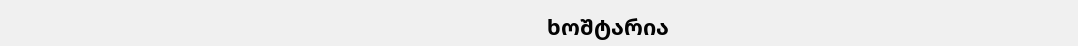ხოშტარია